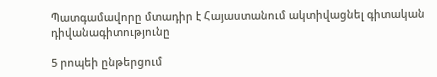Պատգամավորը մտադիր է Հայաստանում ակտիվացնել գիտական դիվանագիտությունը

5 րոպեի ընթերցում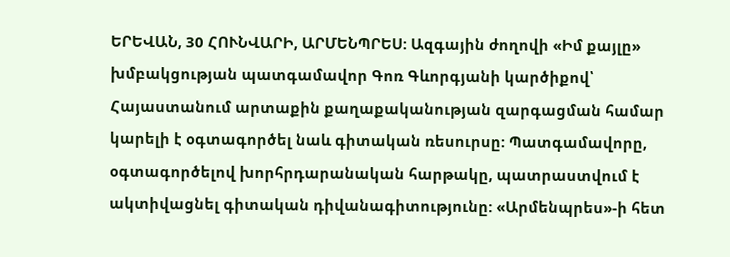ԵՐԵՎԱՆ, 30 ՀՈՒՆՎԱՐԻ, ԱՐՄԵՆՊՐԵՍ: Ազգային ժողովի «Իմ քայլը» խմբակցության պատգամավոր Գոռ Գևորգյանի կարծիքով՝ Հայաստանում արտաքին քաղաքականության զարգացման համար կարելի է օգտագործել նաև գիտական ռեսուրսը: Պատգամավորը, օգտագործելով խորհրդարանական հարթակը, պատրաստվում է ակտիվացնել գիտական դիվանագիտությունը: «Արմենպրես»-ի հետ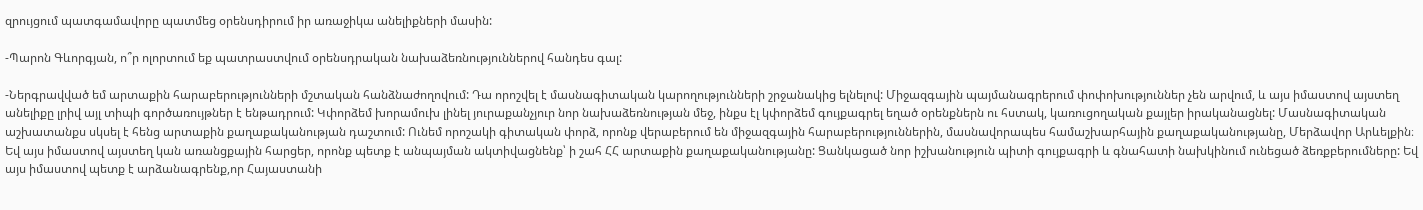զրույցում պատգամավորը պատմեց օրենսդիրում իր առաջիկա անելիքների մասին:

-Պարոն Գևորգյան, ո՞ր ոլորտում եք պատրաստվում օրենսդրական նախաձեռնություններով հանդես գալ:

-Ներգրավված եմ արտաքին հարաբերությունների մշտական հանձնաժողովում: Դա որոշվել է մասնագիտական կարողությունների շրջանակից ելնելով: Միջազգային պայմանագրերում փոփոխություններ չեն արվում, և այս իմաստով այստեղ անելիքը լրիվ այլ տիպի գործառույթներ է ենթադրում: Կփորձեմ խորամուխ լինել յուրաքանչյուր նոր նախաձեռնության մեջ, ինքս էլ կփորձեմ գույքագրել եղած օրենքներն ու հստակ, կառուցողական քայլեր իրականացնել: Մասնագիտական աշխատանքս սկսել է հենց արտաքին քաղաքականության դաշտում: Ունեմ որոշակի գիտական փորձ, որոնք վերաբերում են միջազգային հարաբերություններին, մասնավորապես համաշխարհային քաղաքականությանը, Մերձավոր Արևելքին։ Եվ այս իմաստով այստեղ կան առանցքային հարցեր, որոնք պետք է անպայման ակտիվացնենք՝ ի շահ ՀՀ արտաքին քաղաքականությանը: Ցանկացած նոր իշխանություն պիտի գույքագրի և գնահատի նախկինում ունեցած ձեռքբերումները: Եվ այս իմաստով պետք է արձանագրենք,որ Հայաստանի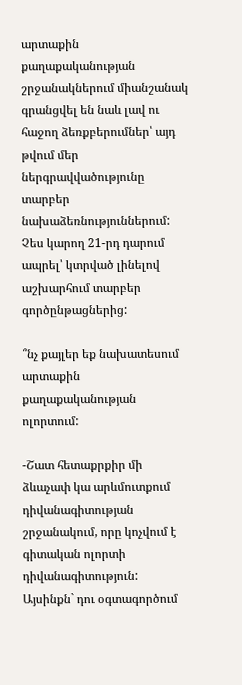արտաքին քաղաքականության շրջանակներում միանշանակ գրանցվել են նաև լավ ու հաջող ձեռքբերումներ՝ այդ թվում մեր ներգրավվածությունը տարբեր նախաձեռնություններում: Չես կարող 21-րդ դարում ապրել՝ կտրված լինելով աշխարհում տարբեր գործընթացներից:

՞նչ քայլեր եք նախատեսում արտաքին քաղաքականության ոլորտում:

-Շատ հետաքրքիր մի ձևաչափ կա արևմուտքում դիվանագիտության շրջանակում, որը կոչվում է գիտական ոլորտի դիվանագիտություն: Այսինքն` դու օգտագործում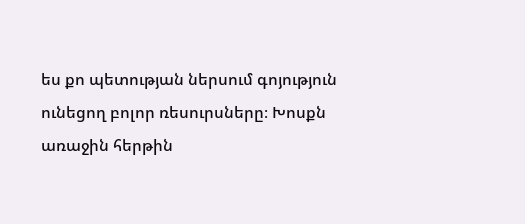ես քո պետության ներսում գոյություն ունեցող բոլոր ռեսուրսները։ Խոսքն առաջին հերթին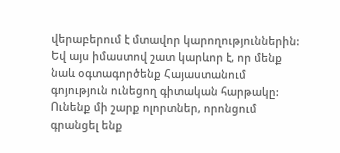վերաբերում է մտավոր կարողություններին: Եվ այս իմաստով շատ կարևոր է, որ մենք նաև օգտագործենք Հայաստանում գոյություն ունեցող գիտական հարթակը: Ունենք մի շարք ոլորտներ, որոնցում գրանցել ենք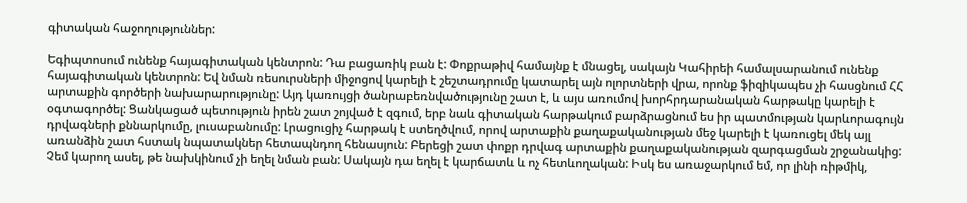գիտական հաջողություններ:

Եգիպտոսում ունենք հայագիտական կենտրոն: Դա բացառիկ բան է: Փոքրաթիվ համայնք է մնացել, սակայն Կահիրեի համալսարանում ունենք հայագիտական կենտրոն: Եվ նման ռեսուրսների միջոցով կարելի է շեշտադրումը կատարել այն ոլորտների վրա, որոնք ֆիզիկապես չի հասցնում ՀՀ արտաքին գործերի նախարարությունը: Այդ կառույցի ծանրաբեռնվածությունը շատ է, և այս առումով խորհրդարանական հարթակը կարելի է օգտագործել: Ցանկացած պետություն իրեն շատ շոյված է զգում, երբ նաև գիտական հարթակում բարձրացնում ես իր պատմության կարևորագույն դրվագների քննարկումը, լուսաբանումը: Լրացուցիչ հարթակ է ստեղծվում, որով արտաքին քաղաքականության մեջ կարելի է կառուցել մեկ այլ առանձին շատ հստակ նպատակներ հետապնդող հենասյուն: Բերեցի շատ փոքր դրվագ արտաքին քաղաքականության զարգացման շրջանակից: Չեմ կարող ասել, թե նախկինում չի եղել նման բան: Սակայն դա եղել է կարճատև և ոչ հետևողական: Իսկ ես առաջարկում եմ, որ լինի ռիթմիկ,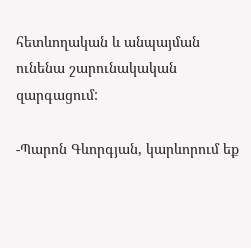հետևողական և անպայման ունենա շարունակական զարգացում:

-Պարոն Գևորգյան, կարևորում եք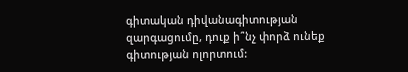գիտական դիվանագիտության զարգացումը, դուք ի՞նչ փորձ ունեք գիտության ոլորտում: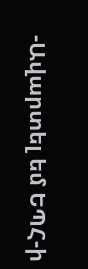-Ավարտել եմ ԵՊՀ-ի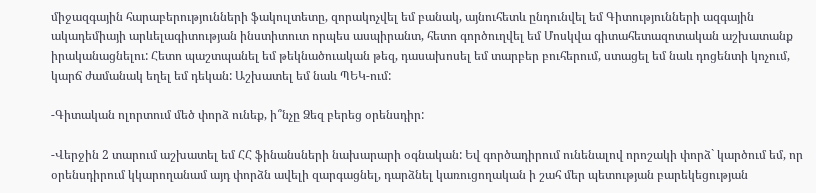միջազգային հարաբերությունների ֆակուլտետը, զորակոչվել եմ բանակ, այնուհետև ընդունվել եմ Գիտությունների ազգային ակադեմիայի արևելագիտության ինստիտուտ որպես ասպիրանտ, հետո գործուղվել եմ Մոսկվա գիտահետազոտական աշխատանք իրականացնելու: Հետո պաշտպանել եմ թեկնածուական թեզ, դասախոսել եմ տարբեր բուհերում, ստացել եմ նաև դոցենտի կոչում, կարճ ժամանակ եղել եմ դեկան: Աշխատել եմ նաև ՊԵԿ-ում:

-Գիտական ոլորտում մեծ փորձ ունեք, ի՞նչը Ձեզ բերեց օրենսդիր:

-Վերջին 2 տարում աշխատել եմ ՀՀ ֆինանսների նախարարի օգնական: Եվ գործադիրում ունենալով որոշակի փորձ` կարծում եմ, որ օրենսդիրում կկարողանամ այդ փորձն ավելի զարգացնել, դարձնել կառուցողական ի շահ մեր պետության բարեկեցության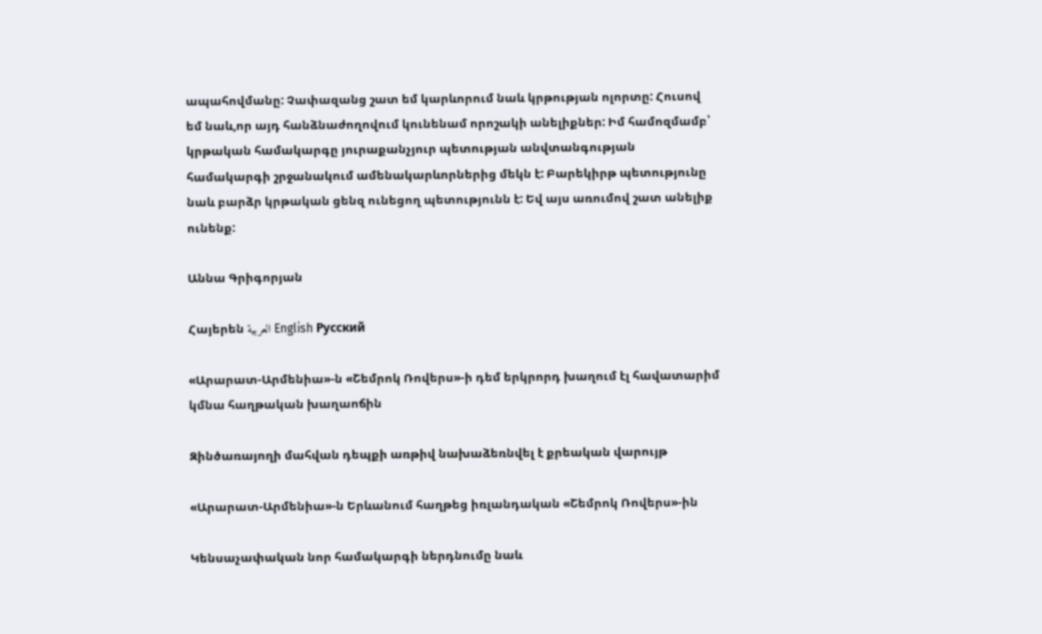ապահովմանը: Չափազանց շատ եմ կարևորում նաև կրթության ոլորտը: Հուսով եմ նաև,որ այդ հանձնաժողովում կունենամ որոշակի անելիքներ: Իմ համոզմամբ՝ կրթական համակարգը յուրաքանչյուր պետության անվտանգության համակարգի շրջանակում ամենակարևորներից մեկն է: Բարեկիրթ պետությունը նաև բարձր կրթական ցենզ ունեցող պետությունն է: Եվ այս առումով շատ անելիք ունենք:

Աննա Գրիգորյան

Հայերեն العربية English Русский

«Արարատ-Արմենիա»-ն «Շեմրոկ Ռովերս»-ի դեմ երկրորդ խաղում էլ հավատարիմ կմնա հաղթական խաղաոճին

Զինծառայողի մահվան դեպքի առթիվ նախաձեռնվել է քրեական վարույթ

«Արարատ-Արմենիա»-ն Երևանում հաղթեց իռլանդական «Շեմրոկ Ռովերս»-ին

Կենսաչափական նոր համակարգի ներդնումը նաև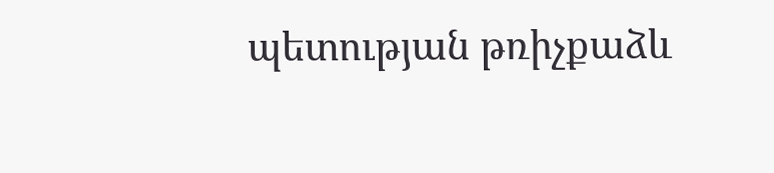պետության թռիչքաձև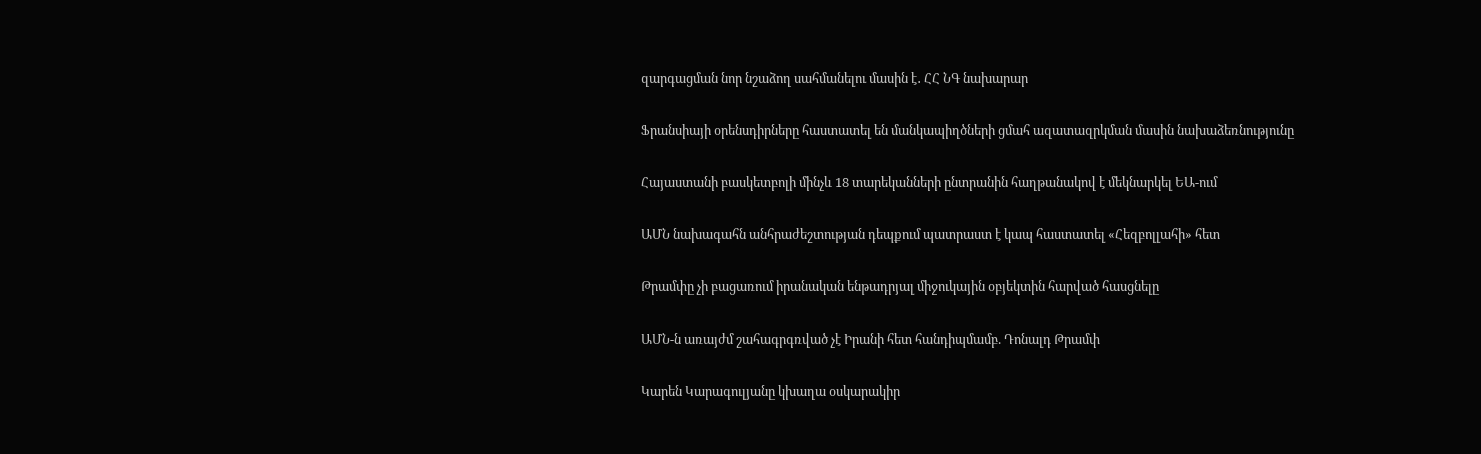զարգացման նոր նշաձող սահմանելու մասին է․ ՀՀ ՆԳ նախարար

Ֆրանսիայի օրենսդիրները հաստատել են մանկապիղծների ցմահ ազատազրկման մասին նախաձեռնությունը

Հայաստանի բասկետբոլի մինչև 18 տարեկանների ընտրանին հաղթանակով է մեկնարկել ԵԱ-ում

ԱՄՆ նախագահն անհրաժեշտության դեպքում պատրաստ է կապ հաստատել «Հեզբոլլահի» հետ

Թրամփը չի բացառում իրանական ենթադրյալ միջուկային օբյեկտին հարված հասցնելը

ԱՄՆ-ն առայժմ շահագրգռված չէ Իրանի հետ հանդիպմամբ. Դոնալդ Թրամփ

Կարեն Կարագուլյանը կխաղա օսկարակիր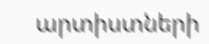արտիստների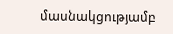մասնակցությամբ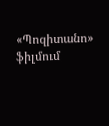«Պոզիտանո» ֆիլմում